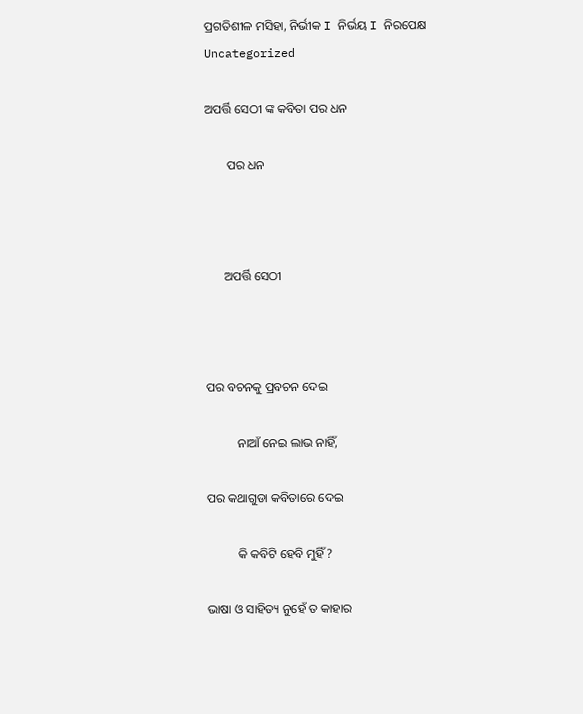ପ୍ରଗତିଶୀଳ ମସିହା, ନିର୍ଭୀକ I ନିର୍ଭୟ I ନିରପେକ୍ଷ
Uncategorized

ଅପର୍ତ୍ତି ସେଠୀ ଙ୍କ କବିତା ପର ଧନ

       ପର ଧନ



      ଅପର୍ତ୍ତି ସେଠୀ



ପର ବଚନକୁ ପ୍ରବଚନ ଦେଇ

          ନାଆଁ ନେଇ ଲାଭ ନାହିଁ,

ପର କଥାଗୁଡା କବିତାରେ ଦେଇ

          କି କବିଟି ହେବି ମୁହିଁ?

ଭାଷା ଓ ସାହିତ୍ୟ ନୁହେଁ ତ କାହାର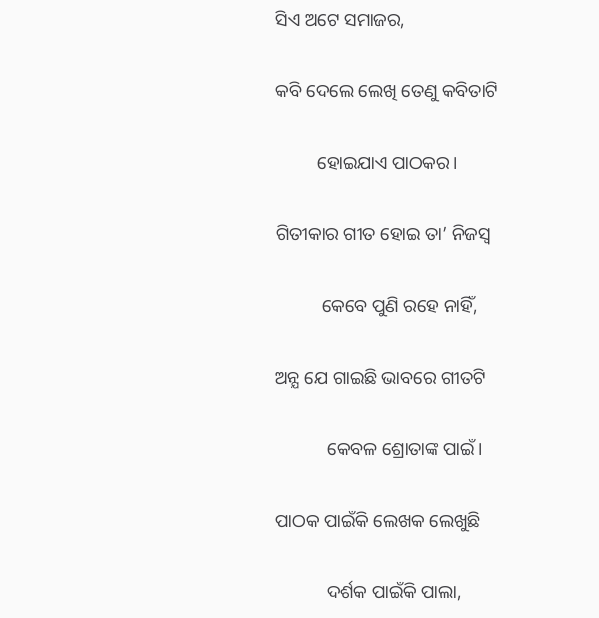ସିଏ ଅଟେ ସମାଜର,

କବି ଦେଲେ ଲେଖି ତେଣୁ କବିତାଟି

         ହୋଇଯାଏ ପାଠକର।

ଗିତୀକାର ଗୀତ ହୋଇ ତା’ ନିଜସ୍ଵ

          କେବେ ପୁଣି ରହେ ନାହିଁ,

ଅନ୍ଯ ଯେ ଗାଇଛି ଭାବରେ ଗୀତଟି

           କେବଳ ଶ୍ରୋତାଙ୍କ ପାଇଁ।

ପାଠକ ପାଇଁକି ଲେଖକ ଲେଖୁଛି

           ଦର୍ଶକ ପାଇଁକି ପାଲା,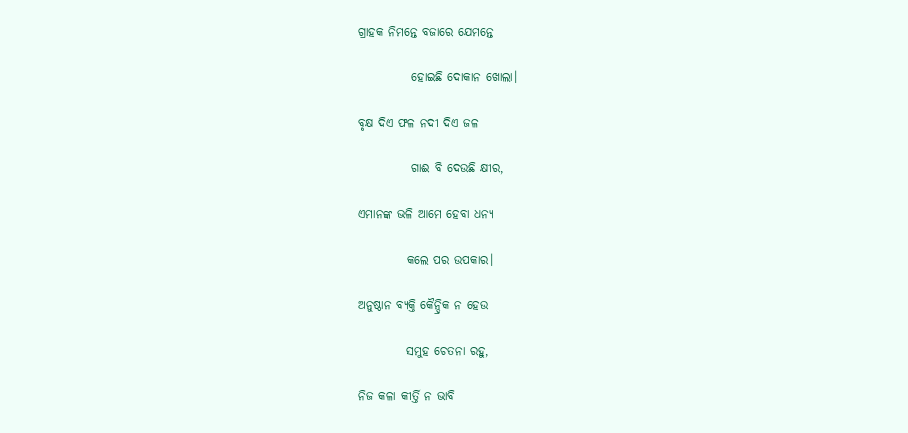ଗ୍ରାହକ ନିମନ୍ତେ ବଜାରେ ଯେମନ୍ତେ

           ହୋଇଛି ଦୋକାନ ଖୋଲା।

ବୃକ୍ଷ ଦିଏ ଫଳ ନଦୀ ଦିଏ ଜଳ

           ଗାଈ ବି ଦେଉଛି କ୍ଷୀର,

ଏମାନଙ୍କ ଭଳି ଆମେ ହେବା ଧନ୍ୟ

          କଲେ ପର ଉପକାର।

ଅନୁଷ୍ଠାନ ବ୍ୟକ୍ତି କୈନ୍ଦ୍ରିକ ନ ହେଉ

          ସମୁହ ଚେତନା ରହୁ,

ନିଜ କଳା କୀର୍ତ୍ତି ନ ଭାବି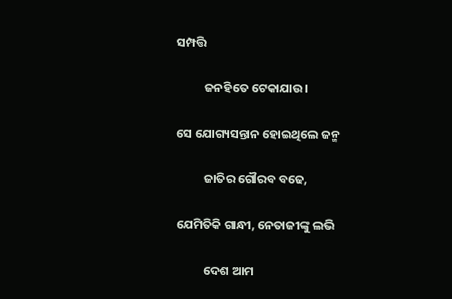ସମ୍ପତ୍ତି

          ଜନହିତେ ଟେକାଯାଉ।

ସେ ଯୋଗ୍ୟସନ୍ତାନ ହୋଇଥିଲେ ଜନ୍ମ

          ଜାତିର‌ ଗୌରବ ବଢେ,

ଯେମିତିକି ଗାନ୍ଧୀ, ନେତାଜୀଙ୍କୁ ଲଭି

          ଦେଶ ଆମ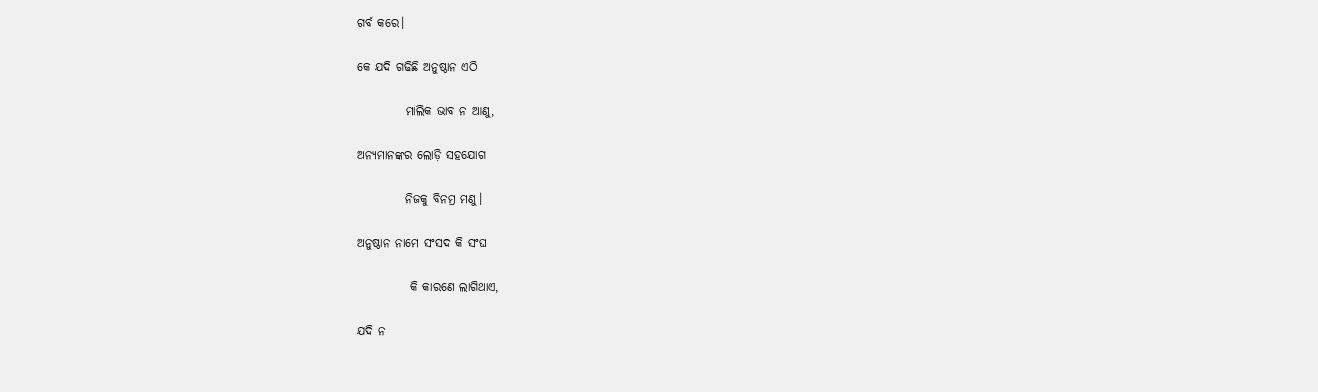ଗର୍ବ କରେ।

କେ ଯଦି ଗଢିଛି‌ ଅନୁଷ୍ଠାନ ଏଠି

          ମାଲିକ ଭାବ ନ ଆଣୁ,

ଅନ୍ୟମାନଙ୍କର ଲୋଡ଼ି ସହଯୋଗ

          ନିଜକୁ ବିନମ୍ର ମଣୁ‌।

ଅନୁଷ୍ଠାନ ନାମେ ସଂସଦ କି ସଂଘ

           କି କାରଣେ ଲାଗିଥାଏ,

ଯଦି ନ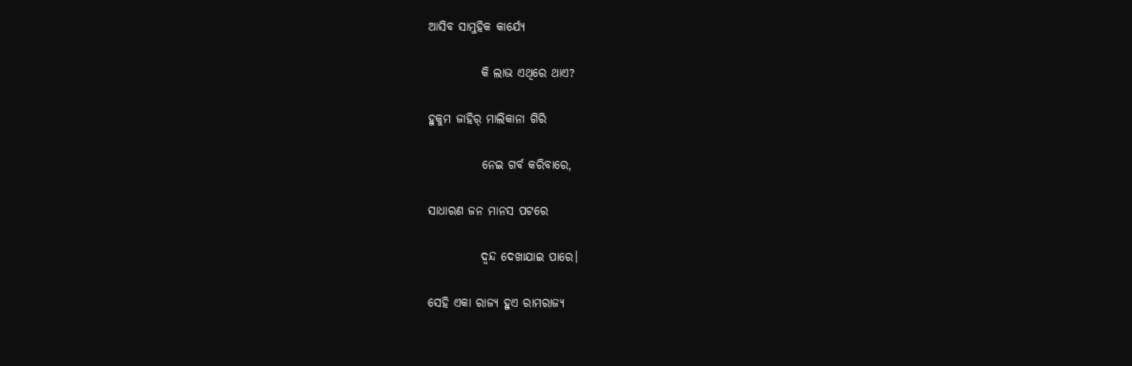ଆସିବ ସାମୁହିକ କାର୍ଯ୍ଯେ

           କି ଲାଭ ଏଥିରେ ଥାଏ?

ହୁକୁମ‌ ଜାହିର୍‌ ମାଲିକାନା ଗିରି

           ନେଇ ଗର୍ବ କରିବାରେ,

ସାଧାରଣ ଜନ ମାନସ ପଟରେ

           ଦ୍ଵନ୍ଦ ଦେଖାଯାଇ ପାରେ।

ସେହି ଏକା ରାଜ୍ୟ ହୁଏ ରାମରାଜ୍ୟ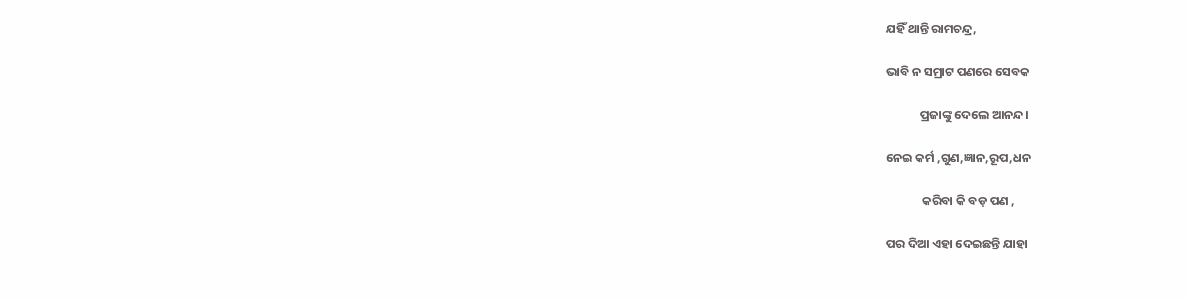ଯହିଁ ଥାନ୍ତି ରାମଚନ୍ଦ୍ର,

ଭାବି ନ ସମ୍ରାଟ ପଣରେ ସେବକ

            ପ୍ରଜାଙ୍କୁ ଦେଲେ ଆନନ୍ଦ।

ନେଇ କର୍ମ ,ଗୁଣ,ଜ୍ଞାନ,ରୂପ,ଧନ

             କରିବା କି ବଡ଼ ପଣ ,

ପର ଦିଆ ଏହା ଦେଇଛନ୍ତି ଯାହା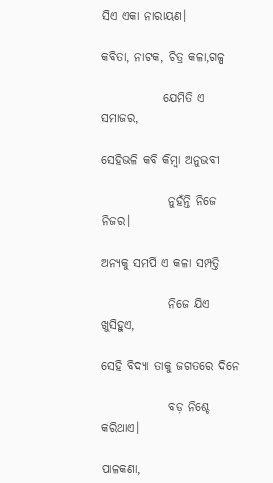ସିଏ ଏକା ନାରାୟଣ।

କବିତା, ନାଟକ, ଚିତ୍ର କଳା,ଗଳ୍ପ

             ଯେମିତି ଏ ସମାଜର,

ସେହିଭଳି କବି କିମ୍ବା ଅନୁଭବୀ

              ନୁହଁନ୍ତି ନିଜେ ନିଜର।

ଅନ୍ୟକୁ ସମର୍ପି ଏ କଳା ସମ୍ପତ୍ତି

              ନିଜେ ଯିଏ ଖୁସିହୁଏ,

ସେହି ବିଦ୍ଯା ତାକୁ ଜଗତରେ ଦିନେ

              ବଡ଼ ନିଶ୍ଚେ କରିଥାଏ।

ପାଳକଣା‌,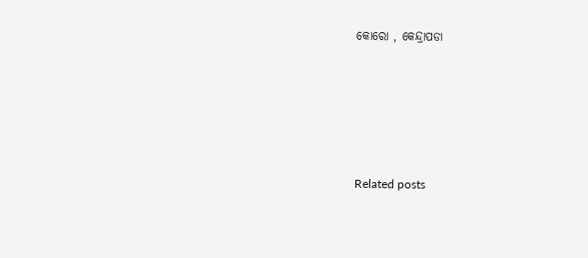କୋରୋ‌ ‌, କେନ୍ଦ୍ରାପଡା





Related posts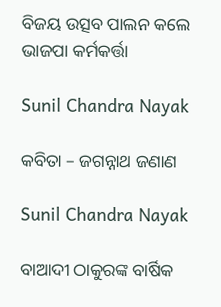ବିଜୟ ଉତ୍ସବ ପାଲନ କଲେ ଭାଜପା କର୍ମକର୍ତ୍ତା

Sunil Chandra Nayak

କବିତା – ଜଗନ୍ନାଥ ଜଣାଣ

Sunil Chandra Nayak

ବାଆଦୀ ଠାକୁରଙ୍କ ବାର୍ଷିକ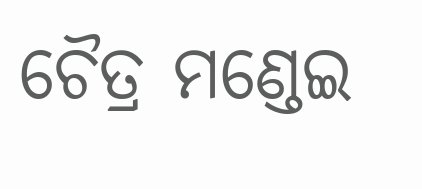ଚୈତ୍ର ମଣ୍ଡେଇ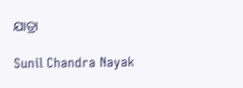ଯାତ୍ରା

Sunil Chandra Nayak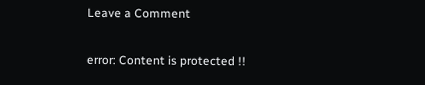Leave a Comment

error: Content is protected !!